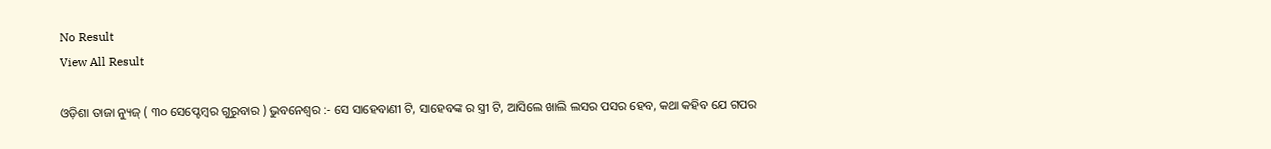No Result
View All Result

ଓଡ଼ିଶା ତାଜା ନ୍ୟୁଜ୍ ( ୩୦ ସେପ୍ଟେମ୍ୱର ଗୁରୁବାର ) ଭୁବନେଶ୍ୱର :- ସେ ସାହେବାଣୀ ଟି, ସାହେବଙ୍କ ର ସ୍ତ୍ରୀ ଟି, ଆସିଲେ ଖାଲି ଲସର ପସର ହେବ, କଥା କହିବ ଯେ ଗପର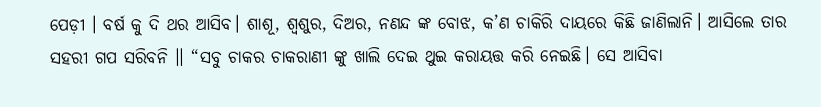ପେଡ଼ୀ । ବର୍ଷ କୁ ଦି ଥର ଆସିବ। ଶାଶୂ, ଶ୍ବଶୁର, ଦିଅର, ନଣନ୍ଦ ଙ୍କ ବୋଝ, କ’ଣ ଚାକିରି ଦାୟରେ କିଛି ଜାଣିଲାନି। ଆସିଲେ ତାର ସହରୀ ଗପ ସରିବନି ।। “ସବୁ ଚାକର ଚାକରାଣୀ ଙ୍କୁ ଖାଲି ଦେଇ ଥୁଇ କରାୟତ୍ତ କରି ନେଇଛି। ସେ ଆସିବା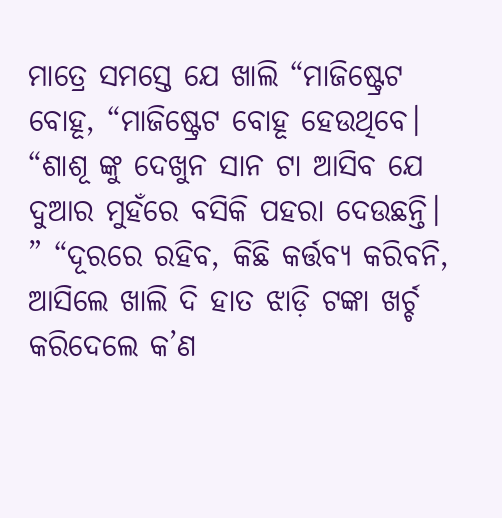ମାତ୍ରେ ସମସ୍ତେ ଯେ ଖାଲି “ମାଜିଷ୍ଟ୍ରେଟ ବୋହୂ, “ମାଜିଷ୍ଟ୍ରେଟ ବୋହୂ ହେଉଥିବେ। “ଶାଶୂ ଙ୍କୁ ଦେଖୁନ ସାନ ଟା ଆସିବ ଯେ ଦୁଆର ମୁହଁରେ ବସିକି ପହରା ଦେଉଛନ୍ତି। ” “ଦୂରରେ ରହିବ, କିଛି କର୍ତ୍ତବ୍ୟ କରିବନି, ଆସିଲେ ଖାଲି ଦି ହାତ ଝାଡ଼ି ଟଙ୍କା ଖର୍ଚ୍ଚ କରିଦେଲେ କ’ଣ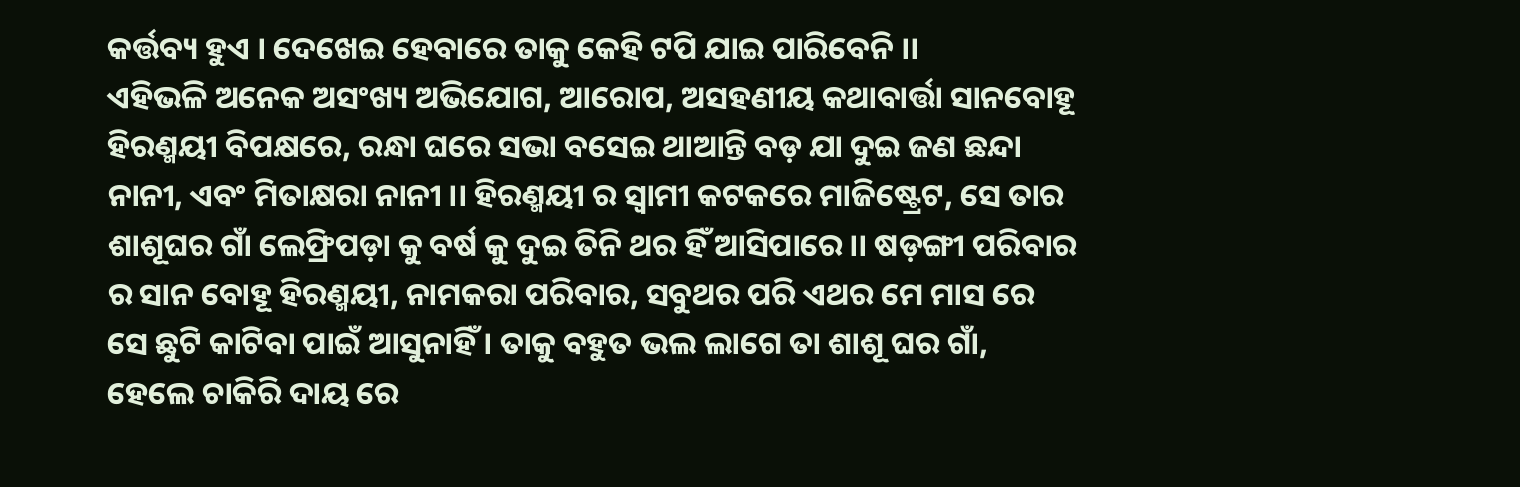କର୍ତ୍ତବ୍ୟ ହୁଏ । ଦେଖେଇ ହେବାରେ ତାକୁ କେହି ଟପି ଯାଇ ପାରିବେନି ।।
ଏହିଭଳି ଅନେକ ଅସଂଖ୍ୟ ଅଭିଯୋଗ, ଆରୋପ, ଅସହଣୀୟ କଥାବାର୍ତ୍ତା ସାନବୋହୂ ହିରଣ୍ମୟୀ ବିପକ୍ଷରେ, ରନ୍ଧା ଘରେ ସଭା ବସେଇ ଥାଆନ୍ତି ବଡ଼ ଯା ଦୁଇ ଜଣ ଛନ୍ଦା ନାନୀ, ଏବଂ ମିତାକ୍ଷରା ନାନୀ ।। ହିରଣ୍ମୟୀ ର ସ୍ବାମୀ କଟକରେ ମାଜିଷ୍ଟ୍ରେଟ, ସେ ତାର ଶାଶୂଘର ଗାଁ ଲେଫ୍ରିପଡ଼ା କୁ ବର୍ଷ କୁ ଦୁଇ ତିନି ଥର ହିଁ ଆସିପାରେ।। ଷଡ଼ଙ୍ଗୀ ପରିବାର ର ସାନ ବୋହୂ ହିରଣ୍ମୟୀ, ନାମକରା ପରିବାର, ସବୁଥର ପରି ଏଥର ମେ ମାସ ରେ ସେ ଛୁଟି କାଟିବା ପାଇଁ ଆସୁନାହିଁ । ତାକୁ ବହୁତ ଭଲ ଲାଗେ ତା ଶାଶୂ ଘର ଗାଁ, ହେଲେ ଚାକିରି ଦାୟ ରେ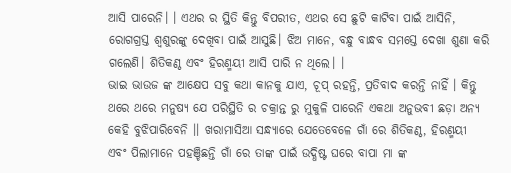ଆସି ପାରେନି। । ଏଥର ର ସ୍ଥିତି କିନ୍ତୁ ବିପରୀତ, ଏଥର ସେ ଛୁଟି କାଟିବା ପାଇଁ ଆସିନି, ରୋଗଗ୍ରସ୍ତ ଶ୍ବଶୁରଙ୍କୁ ଦେଖିବା ପାଇଁ ଆସୁଛି। ଝିଅ ମାନେ, ବନ୍ଧୁ ବାନ୍ଧବ ସମସ୍ତେ ଦେଖା ଶୁଣା କରି ଗଲେଣି। ଶିତିକଣ୍ଠ ଏବଂ ହିରଣ୍ମୟୀ ଆସି ପାରି ନ ଥିଲେ। ।
ଭାଇ ଭାଉଜ ଙ୍କ ଆକ୍ଷେପ ସବୁ କଥା କାନକୁ ଯାଏ, ଚୂପ୍ ରହନ୍ତି, ପ୍ରତିବାଦ କରନ୍ତି ନାହିଁ । କିନ୍ତୁ ଥରେ ଥରେ ମନୁଷ୍ୟ ଯେ ପରିସ୍ଥିତି ର ଚକ୍ରାନ୍ତ ରୁ ମୁକୁଳି ପାରେନି ଏକଥା ଅନୁଭବୀ ଛଡ଼ା ଅନ୍ୟ କେହି ବୁଝିପାରିବେନି ।। ଖରାମାସିଆ ସନ୍ଧ୍ୟାରେ ଯେତେବେଳେ ଗାଁ ରେ ଶିତିକଣ୍ଠ, ହିରଣ୍ମୟୀ ଏବଂ ପିଲାମାନେ ପହଞ୍ଚିଛନ୍ତି ଗାଁ ରେ ତାଙ୍କ ପାଇଁ ଉଦ୍ଧିଷ୍ଟ ଘରେ ବାପା ମା ଙ୍କ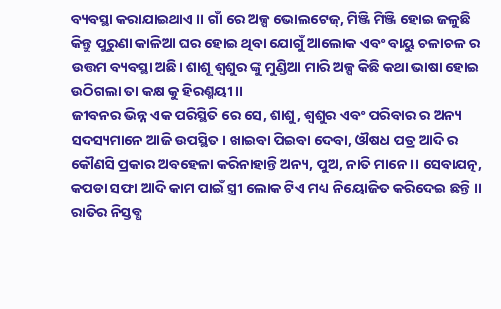ବ୍ୟବସ୍ଥା କରାଯାଇଥାଏ ।। ଗାଁ ରେ ଅଳ୍ପ ଭୋଲଟେଜ୍, ମିଞ୍ଜି ମିଞ୍ଜି ହୋଇ ଜଳୁଛି କିନ୍ତୁ ପୁରୁଣା କାଳିଆ ଘର ହୋଇ ଥିବା ଯୋଗୁଁ ଆଲୋକ ଏବଂ ବାୟୁ ଚଳାଚଳ ର ଉତ୍ତମ ବ୍ୟବସ୍ଥା ଅଛି। ଶାଶୂ ଶ୍ବଶୁର ଙ୍କୁ ମୁଣ୍ଡିଆ ମାରି ଅଳ୍ପ କିଛି କଥା ଭାଷା ହୋଇ ଉଠିଗଲା ତା କକ୍ଷ କୁ ହିରଣ୍ମୟୀ ।।
ଜୀବନର ଭିନ୍ନ ଏକ ପରିସ୍ଥିତି ରେ ସେ, ଶାଶୁ, ଶ୍ବଶୁର ଏବଂ ପରିବାର ର ଅନ୍ୟ ସଦସ୍ୟମାନେ ଆଜି ଉପସ୍ଥିତ। ଖାଇବା ପିଇବା ଦେବା, ଔଷଧ ପତ୍ର ଆଦି ର କୌଣସି ପ୍ରକାର ଅବହେଳା କରିନାହାନ୍ତି ଅନ୍ୟ, ପୁଅ, ନାତି ମାନେ ।। ସେବାଯତ୍ନ, କପଡା ସଫା ଆଦି କାମ ପାଇଁ ସ୍ତ୍ରୀ ଲୋକ ଟିଏ ମଧ୍ୟ ନିୟୋଜିତ କରିଦେଇ ଛନ୍ତି ।। ରାତିର ନିସ୍ତବ୍ଧ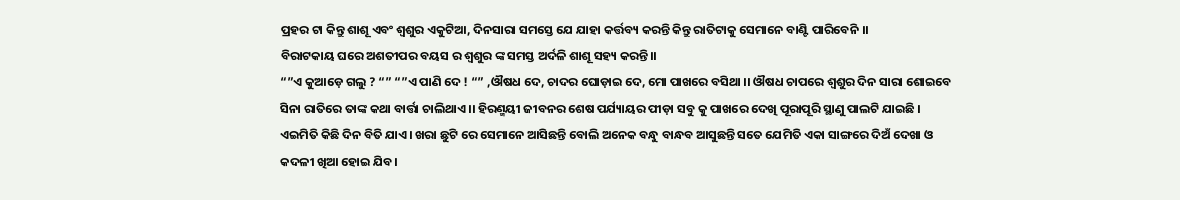ପ୍ରହର ଟା କିନ୍ତୁ ଶାଶୂ ଏବଂ ଶ୍ବଶୁର ଏକୁଟିଆ, ଦିନସାରା ସମସ୍ତେ ଯେ ଯାହା କର୍ତ୍ତବ୍ୟ କରନ୍ତି କିନ୍ତୁ ରାତିଟାକୁ ସେମାନେ ବାଣ୍ଟି ପାରିବେନି ।।
ବିରାଟକାୟ ଘରେ ଅଶତୀପର ବୟସ ର ଶ୍ବଶୁର ଙ୍କ ସମସ୍ତ ଅର୍ଦଳି ଶାଶୂ ସହ୍ୟ କରନ୍ତି।।
“”ଏ କୁଆଡ଼େ ଗଲୁ ? “” “”ଏ ପାଣି ଦେ ! “” ,ଔଷଧ ଦେ, ଚାଦର ଘୋଡ଼ାଇ ଦେ, ମୋ ପାଖରେ ବସିଥା ।। ଔଷଧ ଚାପରେ ଶ୍ବଶୁର ଦିନ ସାରା ଶୋଇବେ ସିନା ରାତିରେ ତାଙ୍କ କଥା ବାର୍ତ୍ତା ଚାଲିଥାଏ ।। ହିରଣ୍ମୟୀ ଜୀବନର ଶେଷ ପର୍ଯ୍ୟାୟର ପୀଡ଼ା ସବୁ କୁ ପାଖରେ ଦେଖି ପୂରାପୂରି ସ୍ଥାଣୁ ପାଲଟି ଯାଇଛି । ଏଇମିତି କିଛି ଦିନ ବିତି ଯାଏ। ଖରା ଛୁଟି ରେ ସେମାନେ ଆସିଛନ୍ତି ବୋଲି ଅନେକ ବନ୍ଧୁ ବାନ୍ଧବ ଆସୁଛନ୍ତି ସତେ ଯେମିତି ଏକା ସାଙ୍ଗରେ ଦିଅଁ ଦେଖା ଓ କଦଳୀ ଖିଆ ହୋଇ ଯିବ।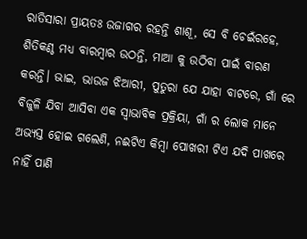ରାତିସାରା ପ୍ରାୟତଃ ଉଜାଗର ରହନ୍ତି ଶାଶୂ, ସେ ବି ଚେଇଁରହେ, ଶିତିକଣ୍ଠ ମଧ୍ୟ ବାରମ୍ବାର ଉଠନ୍ତି, ମାଆ କୁ ଉଠିବା ପାଇଁ ବାରଣ କରନ୍ତି। ଭାଇ, ଭାଉଜ ଝିଆରୀ, ପୁତୁରା ଯେ ଯାହା ବାଟରେ, ଗାଁ ରେ ବିଜୁଳି ଯିବା ଆସିବା ଏକ ସ୍ବାଭାବିକ ପ୍ରକ୍ରିୟା, ଗାଁ ର ଲୋକ ମାନେ ଅଭ୍ୟସ୍ତ ହୋଇ ଗଲେଣି, ନଈଟିଏ କିମ୍ବା ପୋଖରୀ ଟିଏ ଯଦି ପାଖରେ ନାହିଁ ପାଣି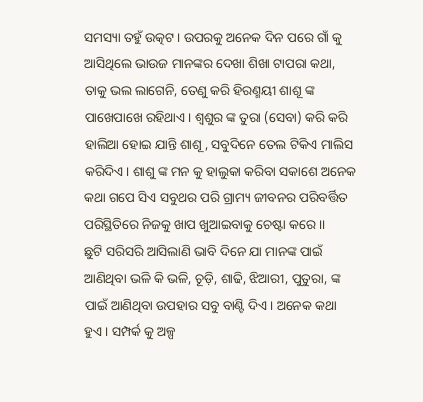ସମସ୍ୟା ତହୁଁ ଉତ୍କଟ। ଉପରକୁ ଅନେକ ଦିନ ପରେ ଗାଁ କୁ ଆସିଥିଲେ ଭାଉଜ ମାନଙ୍କର ଦେଖା ଶିଖା ଟାପରା କଥା, ତାକୁ ଭଲ ଲାଗେନି, ତେଣୁ କରି ହିରଣ୍ମୟୀ ଶାଶୂ ଙ୍କ ପାଖେପାଖେ ରହିଥାଏ। ଶ୍ବଶୁର ଙ୍କ ତୁରା (ସେବା) କରି କରି ହାଲିଆ ହୋଇ ଯାନ୍ତି ଶାଶୂ, ସବୁଦିନେ ତେଲ ଟିକିଏ ମାଲିସ କରିଦିଏ। ଶାଶୁ ଙ୍କ ମନ କୁ ହାଲୁକା କରିବା ସକାଶେ ଅନେକ କଥା ଗପେ ସିଏ ସବୁଥର ପରି ଗ୍ରାମ୍ୟ ଜୀବନର ପରିବର୍ତ୍ତିତ ପରିସ୍ଥିତିରେ ନିଜକୁ ଖାପ ଖୁଆଇବାକୁ ଚେଷ୍ଟା କରେ ।।
ଛୁଟି ସରିସରି ଆସିଲାଣି ଭାବି ଦିନେ ଯା ମାନଙ୍କ ପାଇଁ ଆଣିଥିବା ଭଳି କି ଭଳି, ଚୂଡ଼ି, ଶାଢି, ଝିଆରୀ, ପୁତୁରା, ଙ୍କ ପାଇଁ ଆଣିଥିବା ଉପହାର ସବୁ ବାଣ୍ଟି ଦିଏ। ଅନେକ କଥା ହୁଏ। ସମ୍ପର୍କ କୁ ଅଳ୍ପ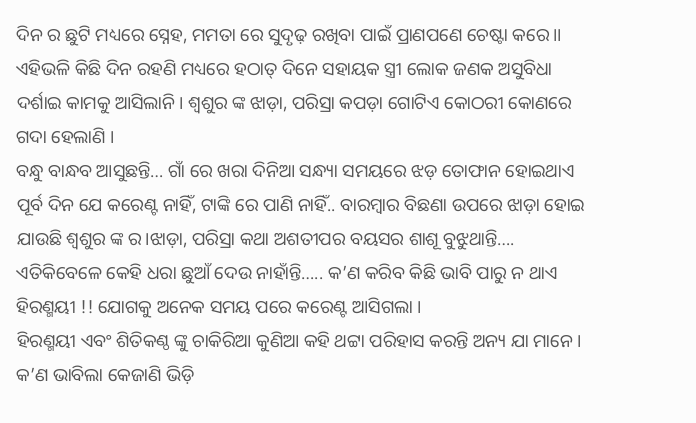ଦିନ ର ଛୁଟି ମଧ୍ୟରେ ସ୍ନେହ, ମମତା ରେ ସୁଦୃଢ଼ ରଖିବା ପାଇଁ ପ୍ରାଣପଣେ ଚେଷ୍ଟା କରେ।। ଏହିଭଳି କିଛି ଦିନ ରହଣି ମଧ୍ୟରେ ହଠାତ୍ ଦିନେ ସହାୟକ ସ୍ତ୍ରୀ ଲୋକ ଜଣକ ଅସୁବିଧା ଦର୍ଶାଇ କାମକୁ ଆସିଲାନି। ଶ୍ବଶୁର ଙ୍କ ଝାଡ଼ା, ପରିସ୍ରା କପଡ଼ା ଗୋଟିଏ କୋଠରୀ କୋଣରେ ଗଦା ହେଲାଣି ।
ବନ୍ଧୁ ବାନ୍ଧବ ଆସୁଛନ୍ତି… ଗାଁ ରେ ଖରା ଦିନିଆ ସନ୍ଧ୍ୟା ସମୟରେ ଝଡ଼ ତୋଫାନ ହୋଇଥାଏ ପୂର୍ବ ଦିନ ଯେ କରେଣ୍ଟ ନାହିଁ, ଟାଙ୍କି ରେ ପାଣି ନାହିଁ.. ବାରମ୍ବାର ବିଛଣା ଉପରେ ଝାଡ଼ା ହୋଇ ଯାଉଛି ଶ୍ବଶୁର ଙ୍କ ର।ଝାଡ଼ା, ପରିସ୍ରା କଥା ଅଶତୀପର ବୟସର ଶାଶୂ ବୁଝୁଥାନ୍ତି…. ଏତିକିବେଳେ କେହି ଧରା ଛୁଆଁ ଦେଉ ନାହାଁନ୍ତି….. କ’ଣ କରିବ କିଛି ଭାବି ପାରୁ ନ ଥାଏ ହିରଣ୍ମୟୀ !! ଯୋଗକୁ ଅନେକ ସମୟ ପରେ କରେଣ୍ଟ ଆସିଗଲା ।
ହିରଣ୍ମୟୀ ଏବଂ ଶିତିକଣ୍ଠ ଙ୍କୁ ଚାକିରିଆ କୁଣିଆ କହି ଥଟ୍ଟା ପରିହାସ କରନ୍ତି ଅନ୍ୟ ଯା ମାନେ। କ’ଣ ଭାବିଲା କେଜାଣି ଭିଡ଼ି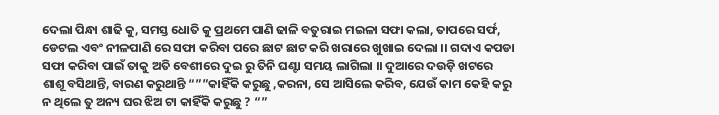ଦେଲା ପିନ୍ଧା ଶାଢି କୁ, ସମସ୍ତ ଧୋତି କୁ ପ୍ରଥମେ ପାଣି ଢାଳି ବତୁରାଇ ମଇଳା ସଫା କଲା, ତାପରେ ସର୍ଫ, ଡେଟଲ ଏବଂ ନୀଳପାଣି ରେ ସଫା କରିବା ପରେ ଛାଟ ଛାଟ କରି ଖରାରେ ଖୁଖାଇ ଦେଲା ।। ଗଦାଏ କପଡା ସଫା କରିବା ପାଇଁ ତାକୁ ଅତି ବେଶୀରେ ଦୁଇ ରୁ ତିନି ଘଣ୍ଟା ସମୟ ଲାଗିଲା ।। ଦୁଆରେ ଦଉଡ଼ି ଖଟରେ ଶାଶୂ ବସିଥାନ୍ତି, ବାରଣ କରୁଥାନ୍ତି “””କାହିଁକି କରୁଛୁ ,କରନା, ସେ ଆସିଲେ କରିବ, ଯେଉଁ କାମ କେହି କରୁ ନ ଥିଲେ ତୁ ଅନ୍ୟ ଘର ଝିଅ ଟା କାହିଁକି କରୁଛୁ ? “”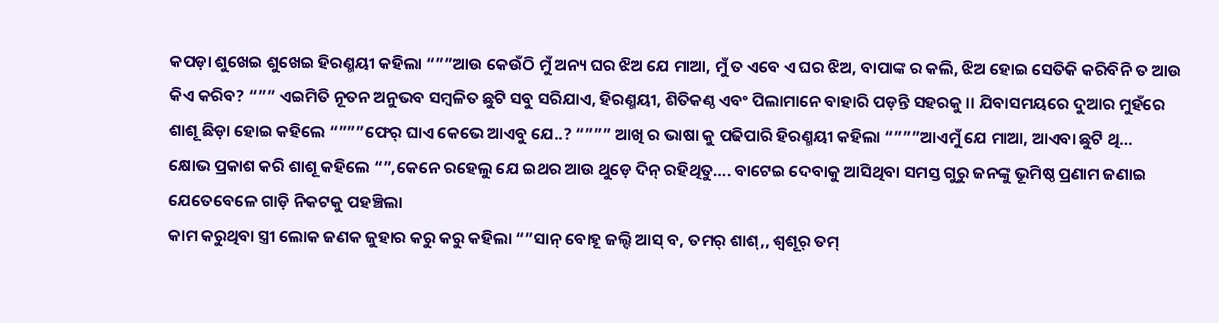କପଡ଼ା ଶୁଖେଇ ଶୁଖେଇ ହିରଣ୍ମୟୀ କହିଲା “””ଆଉ କେଉଁଠି ମୁଁ ଅନ୍ୟ ଘର ଝିଅ ଯେ ମାଆ, ମୁଁ ତ ଏବେ ଏ ଘର ଝିଅ, ବାପାଙ୍କ ର କଲି, ଝିଅ ହୋଇ ସେତିକି କରିବିନି ତ ଆଉ କିଏ କରିବ? “”” ଏଇମିତି ନୂତନ ଅନୁଭବ ସମ୍ବଳିତ ଛୁଟି ସବୁ ସରିଯାଏ, ହିରଣ୍ମୟୀ, ଶିତିକଣ୍ଠ ଏବଂ ପିଲାମାନେ ବାହାରି ପଡ଼ନ୍ତି ସହରକୁ ।। ଯିବାସମୟରେ ଦୁଆର ମୁହଁରେ ଶାଶୂ ଛିଡ଼ା ହୋଇ କହିଲେ “”””ଫେର୍ ଘାଏ କେଭେ ଆଏବୁ ଯେ..? “””” ଆଖି ର ଭାଷା କୁ ପଢିପାରି ହିରଣ୍ମୟୀ କହିଲା “”””ଆଏମୁଁ ଯେ ମାଆ, ଆଏବା ଛୁଟି ଥି…
କ୍ଷୋଭ ପ୍ରକାଶ କରି ଶାଶୂ କହିଲେ “”,କେନେ ରହେଲୁ ଯେ ଇଥର ଆଉ ଥୁଡ଼େ ଦିନ୍ ରହିଥିତୁ…. ବାଟେଇ ଦେବାକୁ ଆସିଥିବା ସମସ୍ତ ଗୁରୁ ଜନଙ୍କୁ ଭୂମିଷ୍ଠ ପ୍ରଣାମ ଜଣାଇ ଯେତେବେଳେ ଗାଡ଼ି ନିକଟକୁ ପହଞ୍ଚିଲା
କାମ କରୁଥିବା ସ୍ତ୍ରୀ ଲୋକ ଜଣକ ଜୁହାର କରୁ କରୁ କହିଲା “”ସାନ୍ ବୋହୂ ଜଲ୍ଦି ଆସ୍ ବ, ତମର୍ ଶାଶ୍,, ଶ୍ବଶୂର୍ ତମ୍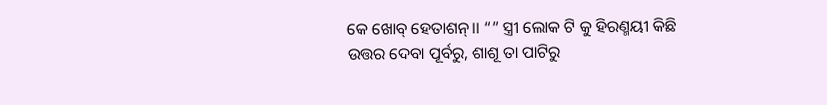କେ ଖୋବ୍ ହେତାଶନ୍।। “” ସ୍ତ୍ରୀ ଲୋକ ଟି କୁ ହିରଣ୍ମୟୀ କିଛି ଉତ୍ତର ଦେବା ପୂର୍ବରୁ, ଶାଶୂ ତା ପାଟିରୁ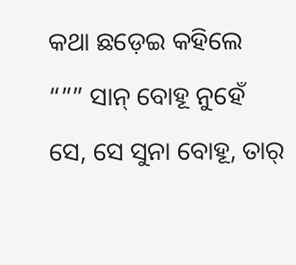କଥା ଛଡ଼େଇ କହିଲେ “”” ସାନ୍ ବୋହୂ ନୁହେଁ ସେ, ସେ ସୁନା ବୋହୂ, ତାର୍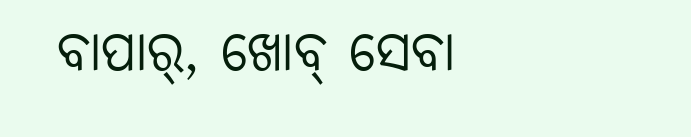ବାପାର୍, ଖୋବ୍ ସେବା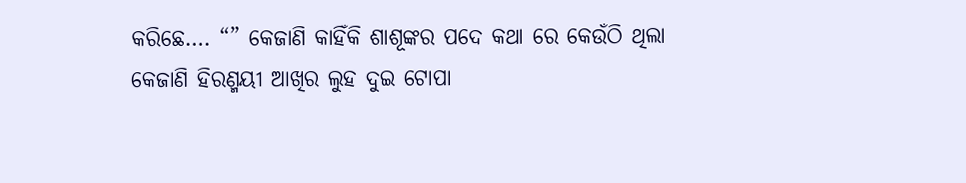କରିଛେ…. “” କେଜାଣି କାହିଁକି ଶାଶୂଙ୍କର ପଦେ କଥା ରେ କେଉଁଠି ଥିଲା କେଜାଣି ହିରଣ୍ମୟୀ ଆଖିର ଲୁହ ଦୁଇ ଟୋପା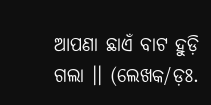ଆପଣା ଛାଏଁ ବାଟ ହୁଡ଼ି ଗଲା ।। (ଲେଖକ/ଡ଼ଃ.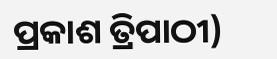ପ୍ରକାଶ ତ୍ରିପାଠୀ)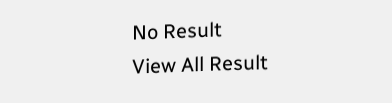No Result
View All Result